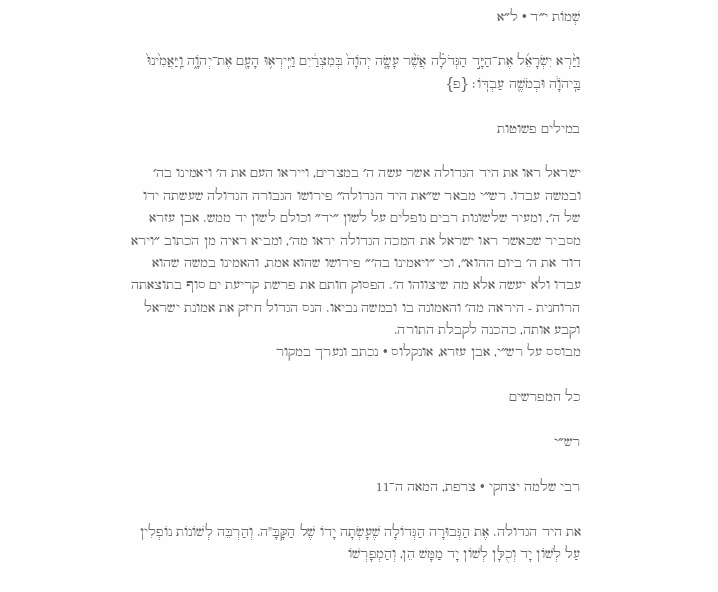שְׁמוֹת י״ד · ל״א

וַיַּ֨רְא יִשְׂרָאֵ֜ל אֶת־הַיָּ֣ד הַגְּדֹלָ֗ה אֲשֶׁ֨ר עָשָׂ֤ה יְהֹוָה֙ בְּמִצְרַ֔יִם וַיִּֽירְא֥וּ הָעָ֖ם אֶת־יְהֹוָ֑ה וַֽיַּאֲמִ֙ינוּ֙ בַּֽיהֹוָ֔ה וּבְמֹשֶׁ֖ה עַבְדּֽוֹ׃ {פ}

במילים פשוטות

ישראל ראו את היד הגדולה אשר עשה ה׳ במצרים, וייראו העם את ה׳ ויאמינו בה׳ ובמשה עבדו. רש״י מבאר ש״את היד הגדולה״ פירושו הגבורה הגדולה שעשתה ידו של ה׳, ומעיר שלשונות רבים נופלים על לשון ״יד״ וכולם לשון יד ממש. אבן עזרא מסביר שכאשר ראו ישראל את המכה הגדולה יראו מה׳, ומביא ראיה מן הכתוב ״וירא דוד את ה׳ ביום ההוא״, וכי ״ויאמינו בה׳״ פירושו שהוא אמת, והאמינו במשה שהוא עבדו ולא יעשה אלא מה שיצווהו ה׳. הפסוק חותם את פרשת קריעת ים סוף בתוצאתה הרוחנית - היראה מה׳ והאמונה בו ובמשה נביאו. הנס הגדול חיזק את אמונת ישראל וקבע אותה, כהכנה לקבלת התורה.
מבוסס על רש״י, אבן עזרא, אונקלוס · נכתב ונערך במקור

כל המפרשים

רש״י

רבי שלמה יצחקי · צרפת, המאה ה־11

את היד הגדולה. אֶת הַגְּבוּרָה הַגְּדוֹלָה שֶׁעָשְׂתָה יָדוֹ שֶׁל הַקָּבָּ"ה. וְהַרְבֵּה לְשׁוֹנוֹת נוֹפְלִין עַל לְשׁוֹן יָד וְכֻלָּן לְשׁוֹן יָד מַמָּשׁ הֵן, וְהַמְפָרְשׁוֹ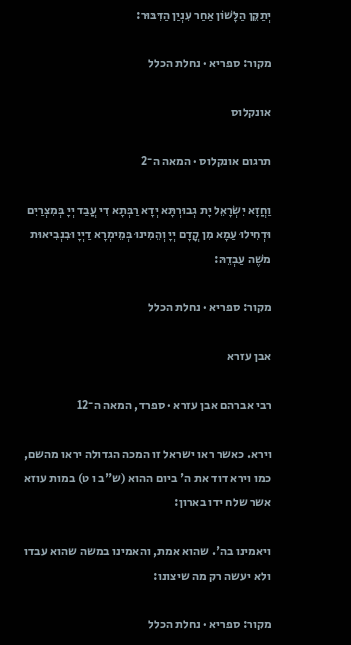יְתַקֵּן הַלָּשׁוֹן אַחַר עִנְיַן הַדִּבּוּר:

מקור: ספריא · נחלת הכלל

אונקלוס

תרגום אונקלוס · המאה ה־2

וַחֲזָא יִשְׂרָאֵל יָת גְבוּרְתָּא יְדָא רַבְּתָא דִי עֲבַד יְיָ בְּמִצְרַיִם וּדְחִילוּ עַמָא מִן קֳדָם יְיָ וְהֵמִינוּ בְּמֵימְרָא דַיְיָ וּבִנְבִיאוּת משֶׁה עַבְדֵהּ:

מקור: ספריא · נחלת הכלל

אבן עזרא

רבי אברהם אבן עזרא · ספרד, המאה ה־12

וירא. כאשר ראו ישראל זו המכה הגדולה יראו מהשם, כמו וירא דוד את ה' ביום ההוא (ש"ב ו ט) במות עוזא אשר שלח ידו בארון:

ויאמינו בה'. שהוא אמת, והאמינו במשה שהוא עבדו ולא יעשה רק מה שיצונו:

מקור: ספריא · נחלת הכלל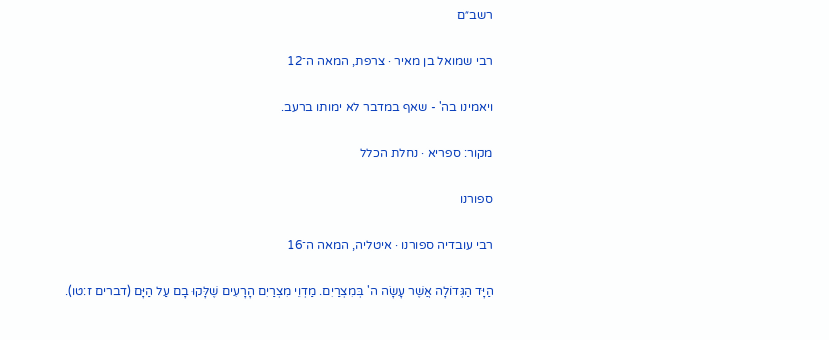רשב״ם

רבי שמואל בן מאיר · צרפת, המאה ה־12

ויאמינו בה' - שאף במדבר לא ימותו ברעב.

מקור: ספריא · נחלת הכלל

ספורנו

רבי עובדיה ספורנו · איטליה, המאה ה־16

הַיָּד הַגְּדוֹלָה אֲשֶׁר עָשָׂה ה' בְּמִצְרַיִם. מַדְוֵי מִצְרַיִם הָרָעִים שֶׁלָּקוּ בָם עַל הַיָּם (דברים ז:טו).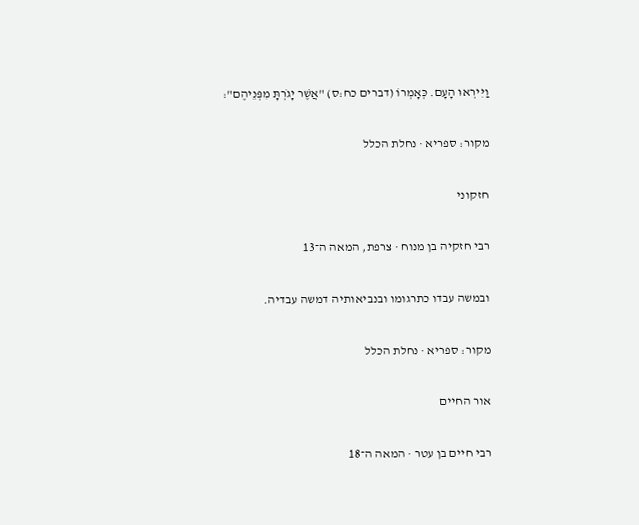וַיִּירְאוּ הָעָם. כְּאָמְרוֹ (דברים כח:ס) "אֲשֶׁר יָגֹרְתָּ מִפְּנֵיהֶם":

מקור: ספריא · נחלת הכלל

חזקוני

רבי חזקיה בן מנוח · צרפת, המאה ה־13

ובמשה עבדו כתרגומו ובנביאותיה דמשה עבדיה.

מקור: ספריא · נחלת הכלל

אור החיים

רבי חיים בן עטר · המאה ה־18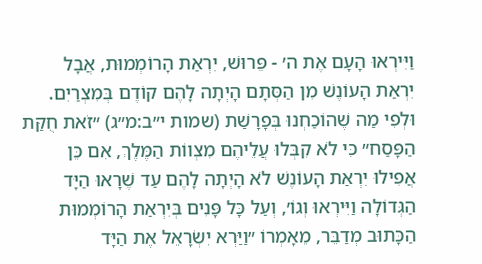וַיִּירְאוּ הָעָם אֶת ה׳ - פֵּרוּשׁ, יִרְאַת הָרוֹמְמוּת, אֲבָל יִרְאַת הָעוֹנֶשׁ מִן הַסְּתָם הָיְתָה לָהֶם קוֹדֶם בְּמִצְרַיִם. וּלְפִי מַה שֶׁהוֹכַחְנוּ בְּפָרָשַׁת (שמות י״ב:מ״ג) ״זֹאת חֻקַּת הַפָּסַח״ כִּי לֹא קִבְּלוּ עֲלֵיהֶם מִצְווֹת הַמֶּלֶךְ, אִם כֵּן אֲפִילוּ יִרְאַת הָעוֹנֶשׁ לֹא הָיְתָה לָהֶם עַד שֶׁרָאוּ הַיָּד הַגְּדוֹלָה וַיִּירְאוּ וְגוֹ׳, וְעַל כָּל פָּנִים בְּיִרְאַת הָרוֹמְמוּת הַכָּתוּב מְדַבֵּר, מֵאָמְרוֹ ״וַיַּרְא יִשְׂרָאֵל אֶת הַיָּד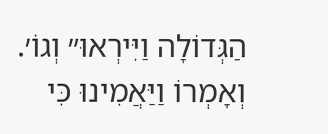הַגְּדוֹלָה וַיִּירְאוּ״ וְגוֹ׳. וְאָמְרוֹ וַיַּאֲמִינוּ כִּי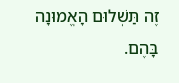זֶה תַּשְׁלוּם הָאֱמוּנָה בָּהֶם.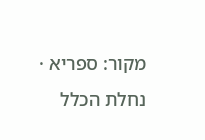מקור: ספריא · נחלת הכלל